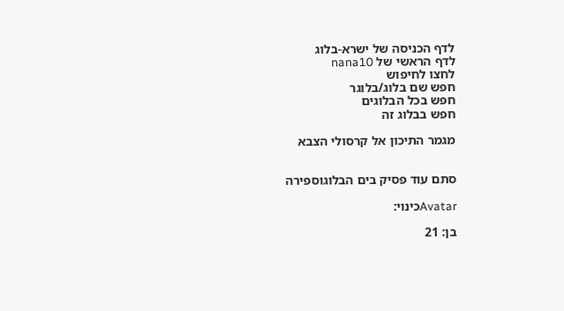לדף הכניסה של ישרא-בלוג
לדף הראשי של nana10
לחצו לחיפוש
חפש שם בלוג/בלוגר
חפש בכל הבלוגים
חפש בבלוג זה

מגמר התיכון אל קרסולי הצבא


סתם עוד פסיק בים הבלוגוספירה

Avatarכינוי:

בן: 21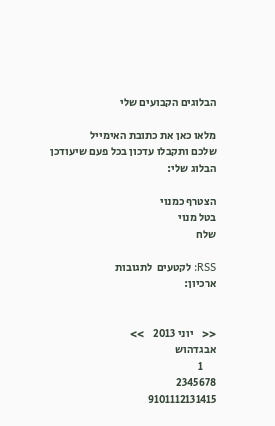הבלוגים הקבועים שלי

מלאו כאן את כתובת האימייל
שלכם ותקבלו עדכון בכל פעם שיעודכן הבלוג שלי:

הצטרף כמנוי
בטל מנוי
שלח

RSS: לקטעים  לתגובות
ארכיון:


<<    יוני 2013    >>
אבגדהוש
      1
2345678
9101112131415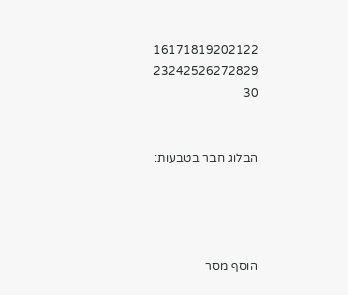16171819202122
23242526272829
30


הבלוג חבר בטבעות:




הוסף מסר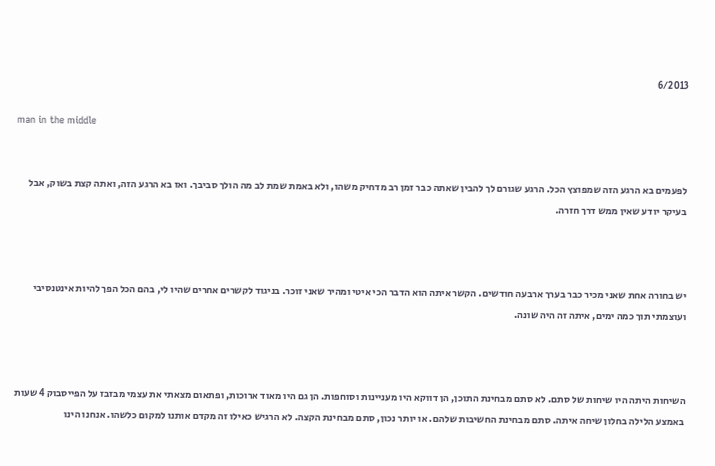6/2013

man in the middle


לפעמים בא הרגע הזה שמפוצץ הכל. הרגע שגורם לך להבין שאתה כבר זמן רב מדחיק משהו, ולא באמת שמת לב מה הולך סביבך. ואז בא הרגע הזה, ואתה קצת בשוק, אבל בעיקר יודע שאין ממש דרך חזרה.



יש בחורה אחת שאני מכיר כבר בערך ארבעה חודשים. הקשר איתה הוא הדבר הכי איטי ומהיר שאני זוכר. בניגוד לקשרים אחרים שהיו לי, בהם הכל הפך להיות אינטנסיבי ועוצמתי תוך כמה ימים, איתה זה היה שונה.



השיחות היתה היו שיחות של סתם. לא סתם מבחינת התוכן, הן דווקא היו מעניינות וסוחפות. הן גם היו מאוד ארוכות, ופתאום מצאתי את עצמי מבזבז על הפייסבוק 4 שעות באמצע הלילה בחלון שיחה איתה. סתם מבחינת החשיבות שלהם. או יותר נכון, סתם מבחינת הקצה. לא הרגיש כאילו זה מקדם אותנו למקום כלשהו. אנחנו הינו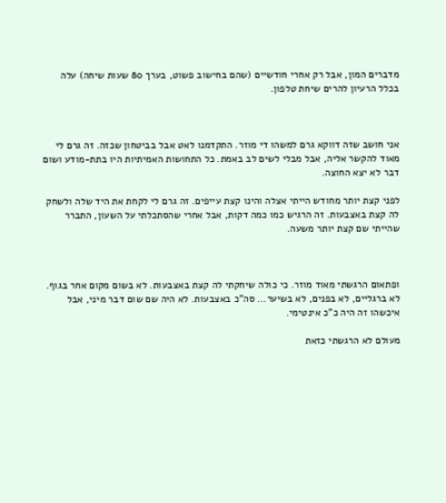מדברים המון, אבל רק אחרי חודשיים (שהם בחישוב פשוט, בערך 80 שעות שיחה) עלה בכלל הרעיון להרים שיחת טלפון.



אני חושב שזה דווקא גרם למשהו די מוזר. התקדמנו לאט אבל בביטחון שכזה. זה גרם לי מאוד להקשר אליה, אבל מבלי לשים לב באמת. כל התחושות האמיתיות היו בתת-מודע ושום דבר לא יצא החוצה.

לפני קצת יותר מחודש הייתי אצלה והינו קצת עייפים. זה גרם לי לקחת את היד שלה ולשחק לה קצת באצבעות. זה הרגיש כמו כמה דקות, אבל אחרי שהסתכלתי על השעון, התברר שהייתי שם קצת יותר משעה.



ופתאום הרגשתי מאוד מוזר. כי כולה שיחקתי לה קצת באצבעות. לא בשום מקום אחר בגוף. לא ברגליים, לא בפנים, לא בשיער... סה"כ באצבעות. לא היה שם שום דבר מיני, אבל איכשהו זה היה כ"כ אינטימי.

מעולם לא הרגשתי כזאת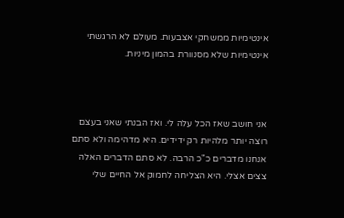אינטימיות ממשחקי אצבעות. מעולם לא הרגשתי אינטימיות שלא מסנוורת בהמון מיניות.



אני חושב שאז הכל עלה לי. ואז הבנתי שאני בעצם רוצה יותר מלהיות רק ידידים. היא מדהימה ולא סתם אנחנו מדברים כ"כ הרבה. לא סתם הדברים האלה צצים אצלי. היא הצליחה לחמוק אל החיים שלי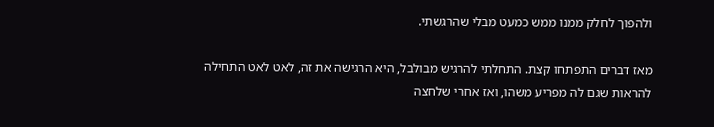ולהפוך לחלק ממנו ממש כמעט מבלי שהרגשתי.

מאז דברים התפתחו קצת. התחלתי להרגיש מבולבל, היא הרגישה את זה, לאט לאט התחילה להראות שגם לה מפריע משהו, ואז אחרי שלחצה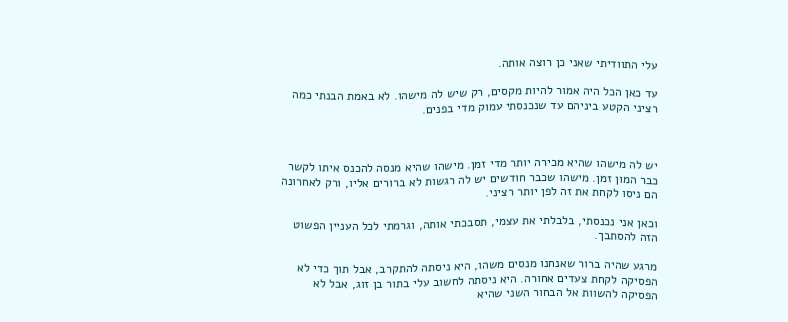עלי התוודיתי שאני כן רוצה אותה.

עד כאן הכל היה אמור להיות מקסים, רק שיש לה מישהו. לא באמת הבנתי כמה רציני הקטע ביניהם עד שנכנסתי עמוק מדי בפנים.



יש לה מישהו שהיא מכירה יותר מדי זמן. מישהו שהיא מנסה להכנס איתו לקשר כבר המון זמן. מישהו שכבר חודשים יש לה רגשות לא ברורים אליו, ורק לאחרונה הם ניסו לקחת את זה לפן יותר רציני.

וכאן אני נכנסתי, בלבלתי את עצמי, תסבכתי אותה, וגרמתי לכל העניין הפשוט הזה להסתבך.

מרגע שהיה ברור שאנחנו מנסים משהו, היא ניסתה להתקרב, אבל תוך כדי לא הפסיקה לקחת צעדים אחורה. היא ניסתה לחשוב עלי בתור בן זוג, אבל לא הפסיקה להשוות אל הבחור השני שהיא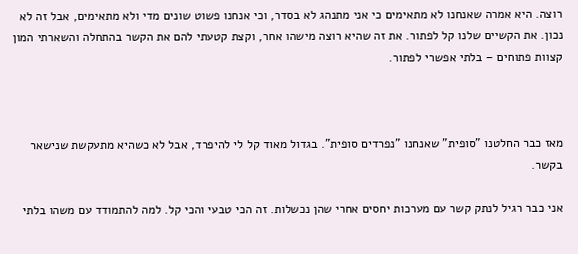רוצה. היא אמרה שאנחנו לא מתאימים כי אני מתנהג לא בסדר, וכי אנחנו פשוט שונים מדי ולא מתאימים, אבל זה לא נכון. את הקשיים שלנו קל לפתור. את זה שהיא רוצה מישהו אחר, וקצת קטעתי להם את הקשר בהתחלה והשארתי המון קצוות פתוחים – בלתי אפשרי לפתור.



מאז כבר החלטנו "סופית" שאנחנו "נפרדים סופית". בגדול מאוד קל לי להיפרד, אבל לא כשהיא מתעקשת שנישאר בקשר.

אני כבר רגיל לנתק קשר עם מערכות יחסים אחרי שהן נכשלות. זה הכי טבעי והכי קל. למה להתמודד עם משהו בלתי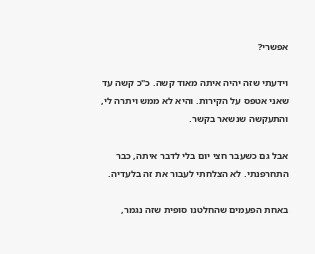אפשרי?

וידעתי שזה יהיה איתה מאוד קשה. כ"כ קשה עד שאני אטפס על הקירות. והיא לא ממש ויתרה לי, והתעקשה שנשאר בקשר.

אבל גם כשעבר חצי יום בלי לדבר איתה, כבר התחרפנתי. לא הצלחתי לעבור את זה בלעדיה.

באחת הפעמים שהחלטנו סופית שזה נגמר,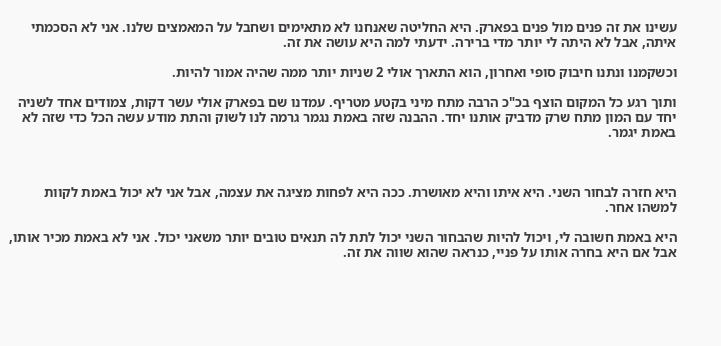עשינו את זה פנים מול פנים בפארק. היא החליטה שאנחנו לא מתאימים ושחבל על המאמצים שלנו. אני לא הסכמתי איתה, אבל לא היתה לי יותר מדי ברירה. ידעתי למה היא עושה את זה.

וכשקמנו ונתנו חיבוק סופי ואחרון, הוא התארך אולי 2 שניות יותר ממה שהיה אמור להיות.

ותוך רגע כל המקום הוצף בכ"כ הרבה מתח מיני בקטע מטריף. עמדנו שם בפארק אולי עשר דקות, צמודים אחד לשניה יחד עם המון מתח שרק מדביק אותנו יחד. ההבנה שזה באמת נגמר גרמה לנו לשוק והתת מודע עשה הכל כדי שזה לא באמת יגמר.



היא חזרה לבחור השני. היא איתו והיא מאושרת. ככה היא לפחות מציגה את עצמה, אבל אני לא יכול באמת לקוות למשהו אחר.

היא באמת חשובה לי, ויכול להיות שהבחור השני יכול לתת לה תנאים טובים יותר משאני יכול. אני לא באמת מכיר אותו, אבל אם היא בחרה אותו על פניי, כנראה שהוא שווה את זה.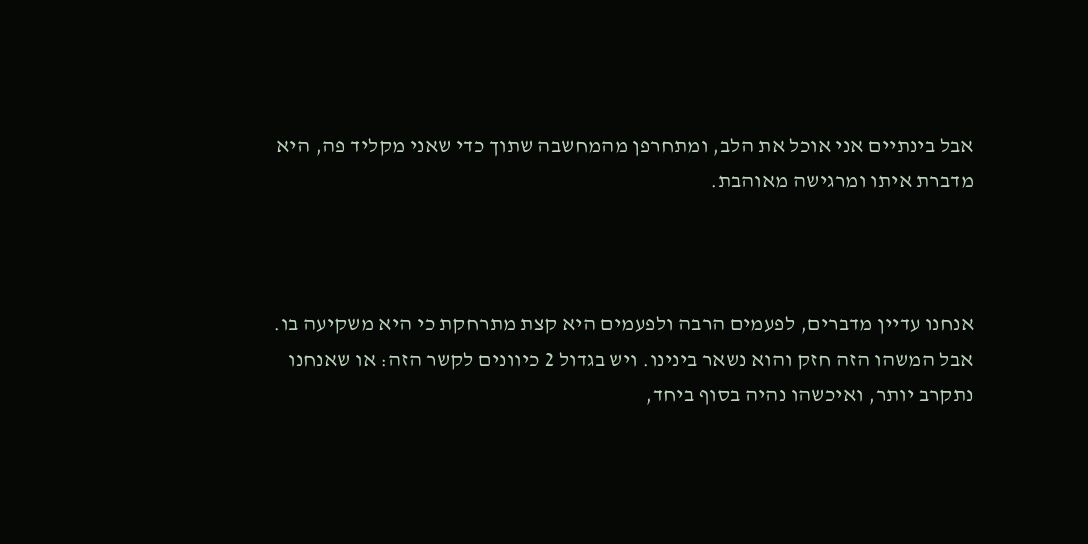אבל בינתיים אני אוכל את הלב, ומתחרפן מהמחשבה שתוך כדי שאני מקליד פה, היא מדברת איתו ומרגישה מאוהבת.



אנחנו עדיין מדברים, לפעמים הרבה ולפעמים היא קצת מתרחקת כי היא משקיעה בו. אבל המשהו הזה חזק והוא נשאר בינינו. ויש בגדול 2 כיוונים לקשר הזה: או שאנחנו נתקרב יותר, ואיכשהו נהיה בסוף ביחד,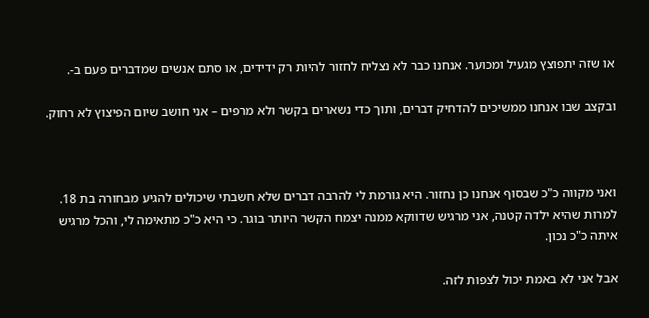או שזה יתפוצץ מגעיל ומכוער. אנחנו כבר לא נצליח לחזור להיות רק ידידים, או סתם אנשים שמדברים פעם ב-.

ובקצב שבו אנחנו ממשיכים להדחיק דברים, ותוך כדי נשארים בקשר ולא מרפים – אני חושב שיום הפיצוץ לא רחוק.



ואני מקווה כ"כ שבסוף אנחנו כן נחזור. היא גורמת לי להרבה דברים שלא חשבתי שיכולים להגיע מבחורה בת 18. למרות שהיא ילדה קטנה, אני מרגיש שדווקא ממנה יצמח הקשר היותר בוגר. כי היא כ"כ מתאימה לי, והכל מרגיש איתה כ"כ נכון.

אבל אני לא באמת יכול לצפות לזה.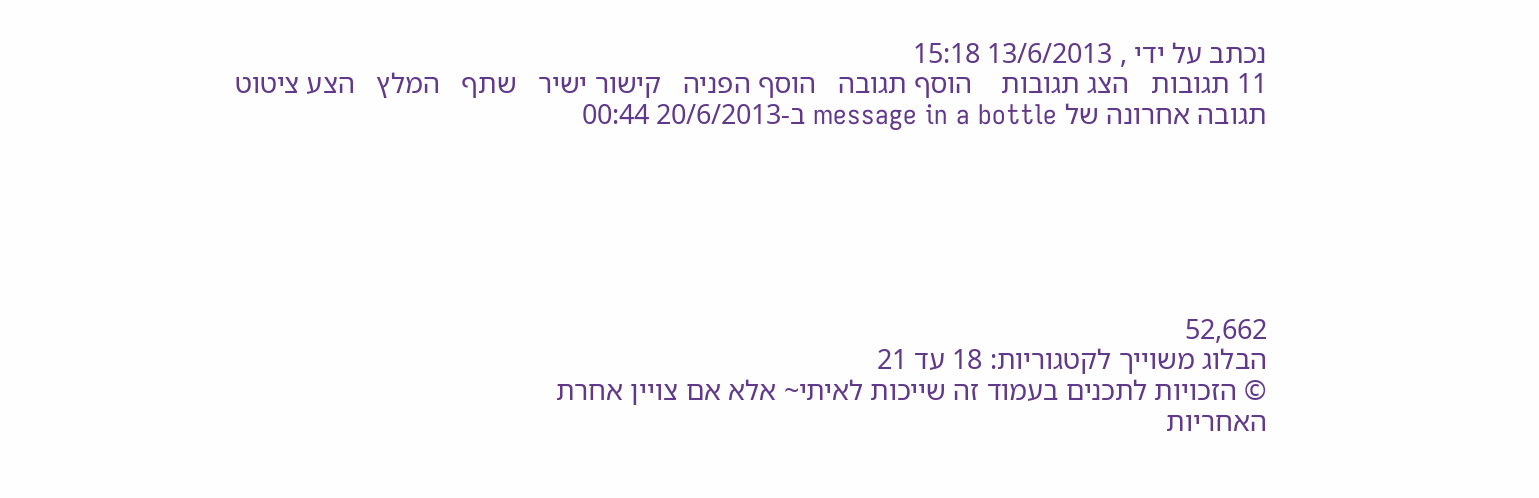נכתב על ידי , 13/6/2013 15:18
11 תגובות   הצג תגובות    הוסף תגובה   הוסף הפניה   קישור ישיר   שתף   המלץ   הצע ציטוט
תגובה אחרונה של message in a bottle ב-20/6/2013 00:44






52,662
הבלוג משוייך לקטגוריות: 18 עד 21
© הזכויות לתכנים בעמוד זה שייכות לאיתי~ אלא אם צויין אחרת
האחריות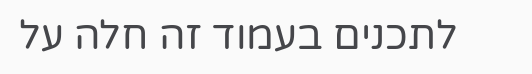לתכנים בעמוד זה חלה על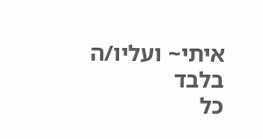איתי~ ועליו/ה בלבד
כל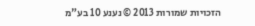הזכויות שמורות 2013 © נענע 10 בע"מ